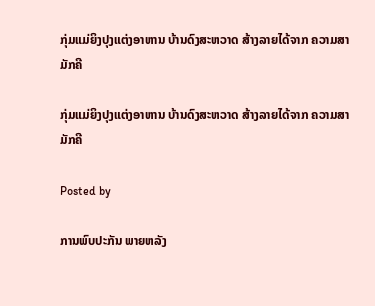ກຸ່ມແມ່ຍິງປຸງແຕ່ງອາຫານ ບ້ານດົງສະຫວາດ ສ້າງລາຍໄດ້ຈາກ ຄວາມສາມັກຄີ

ກຸ່ມແມ່ຍິງປຸງແຕ່ງອາຫານ ບ້ານດົງສະຫວາດ ສ້າງລາຍໄດ້ຈາກ ຄວາມສາມັກຄີ

Posted by

ການພົບປະກັນ ພາຍຫລັງ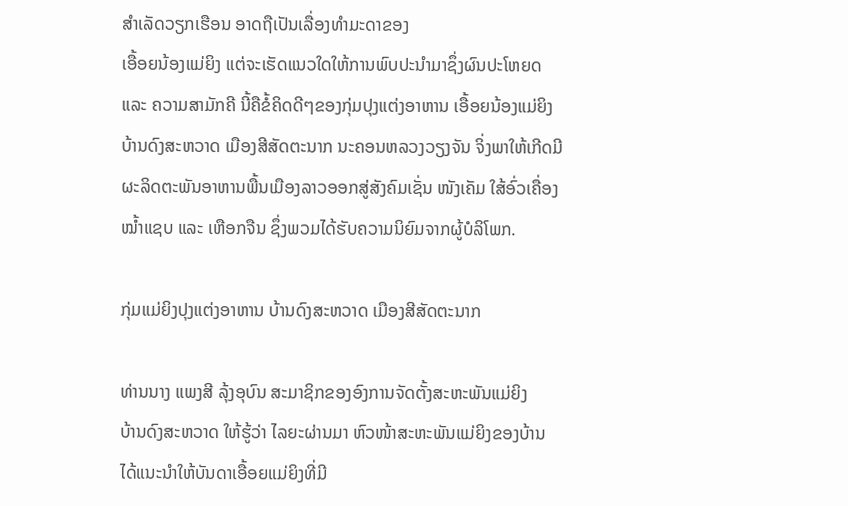ສຳເລັດວຽກເຮືອນ ອາດຖືເປັນເລື່ອງທຳມະດາຂອງ
ເອື້ອຍນ້ອງແມ່ຍິງ ແຕ່ຈະເຮັດແນວໃດໃຫ້ການພົບປະນຳມາຊຶ່ງຜົນປະໂຫຍດ
ແລະ ຄວາມສາມັກຄີ ນີ້ຄືຂໍ້ຄິດດີໆຂອງກຸ່ມປຸງແຕ່ງອາຫານ ເອື້ອຍນ້ອງແມ່ຍິງ
ບ້ານດົງສະຫວາດ ເມືອງສີສັດຕະນາກ ນະຄອນຫລວງວຽງຈັນ ຈິ່ງພາໃຫ້ເກີດມີ
ຜະລິດຕະພັນອາຫານພື້ນເມືອງລາວອອກສູ່ສັງຄົມເຊັ່ນ ໜັງເຄັມ ໃສ້ອົ່ວເຄື່ອງ
ໝໍ້າແຊບ ແລະ ເຫືອກຈືນ ຊຶ່ງພວມໄດ້ຮັບຄວາມນິຍົມຈາກຜູ້ບໍລິໂພກ.

ກຸ່ມແມ່ຍິງປຸງແຕ່ງອາຫານ ບ້ານດົງສະຫວາດ ເມືອງສີສັດຕະນາກ

ທ່ານນາງ ແພງສີ ລຸ້ງອຸບົນ ສະມາຊິກຂອງອົງການຈັດຕັ້ງສະຫະພັນແມ່ຍິງ
ບ້ານດົງສະຫວາດ ໃຫ້ຮູ້ວ່າ ໄລຍະຜ່ານມາ ຫົວໜ້າສະຫະພັນແມ່ຍິງຂອງບ້ານ
ໄດ້ແນະນຳໃຫ້ບັນດາເອື້ອຍແມ່ຍິງທີ່ມີ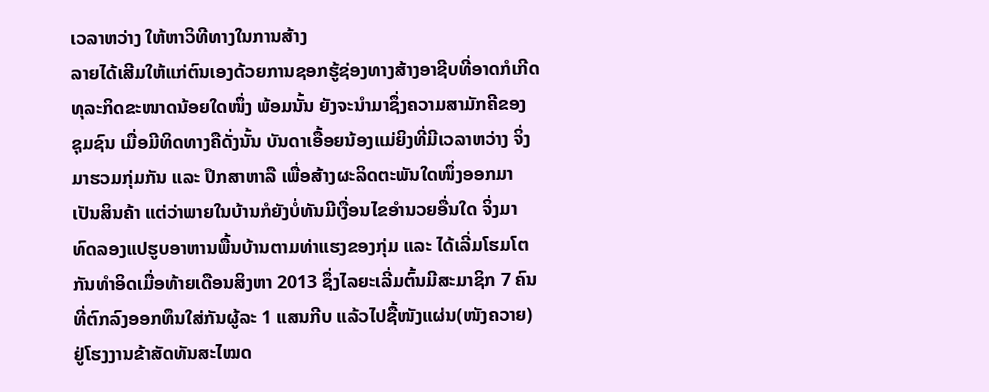ເວລາຫວ່າງ ໃຫ້ຫາວິທີທາງໃນການສ້າງ
ລາຍໄດ້ເສີມໃຫ້ແກ່ຕົນເອງດ້ວຍການຊອກຮູ້ຊ່ອງທາງສ້າງອາຊີບທີ່ອາດກໍເກີດ
ທຸລະກິດຂະໜາດນ້ອຍໃດໜຶ່ງ ພ້ອມນັ້ນ ຍັງຈະນຳມາຊຶ່ງຄວາມສາມັກຄີຂອງ
ຊຸມຊົນ ເມື່ອມີທິດທາງຄືດັ່ງນັ້ນ ບັນດາເອື້ອຍນ້ອງແມ່ຍິງທີ່ມີເວລາຫວ່າງ ຈິ່ງ
ມາຮວມກຸ່ມກັນ ແລະ ປຶກສາຫາລື ເພື່ອສ້າງຜະລິດຕະພັນໃດໜຶ່ງອອກມາ
ເປັນສິນຄ້າ ແຕ່ວ່າພາຍໃນບ້ານກໍຍັງບໍ່ທັນມີເງື່ອນໄຂອຳນວຍອື່ນໃດ ຈິ່ງມາ
ທົດລອງແປຮູບອາຫານພື້ນບ້ານຕາມທ່າແຮງຂອງກຸ່ມ ແລະ ໄດ້ເລີ່ມໂຮມໂຕ
ກັນທຳອິດເມື່ອທ້າຍເດືອນສິງຫາ 2013 ຊຶ່ງໄລຍະເລີ່ມຕົ້ນມີສະມາຊິກ 7 ຄົນ
ທີ່ຕົກລົງອອກທຶນໃສ່ກັນຜູ້ລະ 1 ແສນກີບ ແລ້ວໄປຊື້ໜັງແຜ່ນ(ໜັງຄວາຍ)
ຢູ່ໂຮງງານຂ້າສັດທັນສະໄໝດ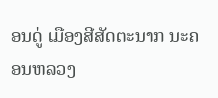ອນດູ່ ເມືອງສີສັດຕະນາກ ນະຄອນຫລວງ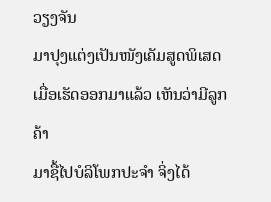ວຽງຈັນ
ມາປຸງແຕ່ງເປັນໜັງເຄັມສູດພິເສດ ເມື່ອເຮັດອອກມາແລ້ວ ເຫັນວ່າມີລູກຄ້າ
ມາຊື້ໄປບໍລິໂພກປະຈຳ ຈິ່ງໄດ້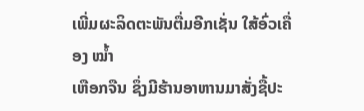ເພີ່ມຜະລິດຕະພັນຕື່ມອີກເຊັ່ນ ໃສ້ອົ່ວເຄື່ອງ ໝໍ້າ
ເຫືອກຈືນ ຊຶ່ງມີຮ້ານອາຫານມາສັ່ງຊື້ປະ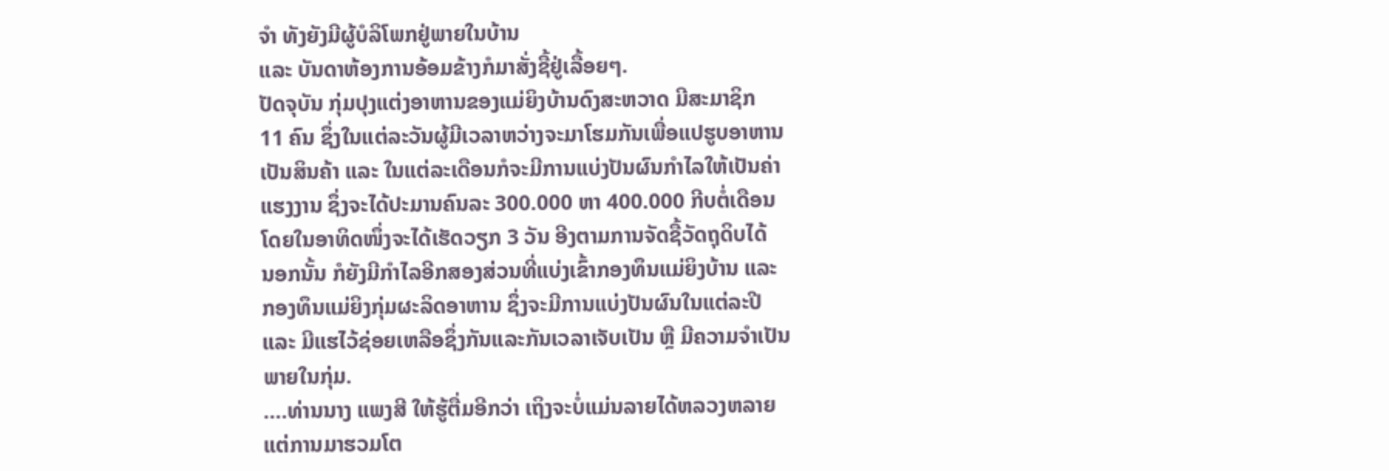ຈຳ ທັງຍັງມີຜູ້ບໍລິໂພກຢູ່ພາຍໃນບ້ານ
ແລະ ບັນດາຫ້ອງການອ້ອມຂ້າງກໍມາສັ່ງຊື້ຢູ່ເລື້ອຍໆ.
ປັດຈຸບັນ ກຸ່ມປຸງແຕ່ງອາຫານຂອງແມ່ຍິງບ້ານດົງສະຫວາດ ມີສະມາຊິກ
11 ຄົນ ຊຶ່ງໃນແຕ່ລະວັນຜູ້ມີເວລາຫວ່າງຈະມາໂຮມກັນເພື່ອແປຮູບອາຫານ
ເປັນສິນຄ້າ ແລະ ໃນແຕ່ລະເດືອນກໍຈະມີການແບ່ງປັນຜົນກຳໄລໃຫ້ເປັນຄ່າ
ແຮງງານ ຊຶ່ງຈະໄດ້ປະມານຄົນລະ 300.000 ຫາ 400.000 ກີບຕໍ່ເດືອນ
ໂດຍໃນອາທິດໜຶ່ງຈະໄດ້ເຮັດວຽກ 3 ວັນ ອີງຕາມການຈັດຊື້ວັດຖຸດິບໄດ້
ນອກນັ້ນ ກໍຍັງມີກຳໄລອີກສອງສ່ວນທີ່ແບ່ງເຂົ້າກອງທຶນແມ່ຍິງບ້ານ ແລະ
ກອງທຶນແມ່ຍິງກຸ່ມຜະລິດອາຫານ ຊຶ່ງຈະມີການແບ່ງປັນຜົນໃນແຕ່ລະປີ
ແລະ ມີແຮໄວ້ຊ່ອຍເຫລືອຊຶ່ງກັນແລະກັນເວລາເຈັບເປັນ ຫຼື ມີຄວາມຈຳເປັນ
ພາຍໃນກຸ່ມ.
….ທ່ານນາງ ແພງສີ ໃຫ້ຮູ້ຕື່ມອີກວ່າ ເຖິງຈະບໍ່ແມ່ນລາຍໄດ້ຫລວງຫລາຍ
ແຕ່ການມາຮວມໂຕ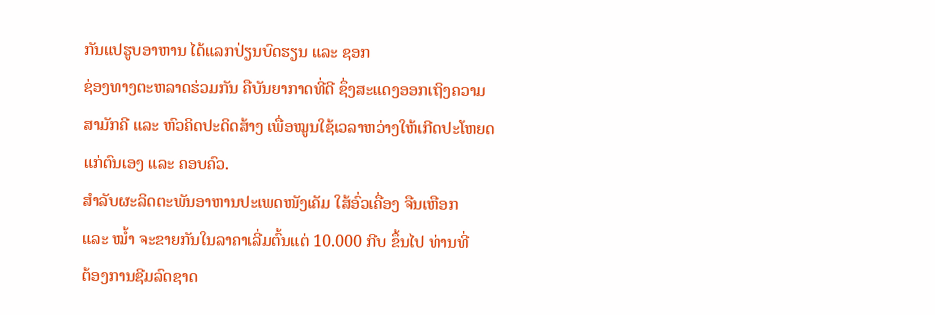ກັນແປຮູບອາຫານ ໄດ້ແລກປ່ຽນບົດຮຽນ ແລະ ຊອກ
ຊ່ອງທາງຕະຫລາດຮ່ວມກັນ ຄືບັນຍາກາດທີ່ດີ ຊຶ່ງສະແດງອອກເຖິງຄວາມ
ສາມັກຄີ ແລະ ຫົວຄິດປະດິດສ້າງ ເພື່ອໝູນໃຊ້ເວລາຫວ່າງໃຫ້ເກີດປະໂຫຍດ
ແກ່ຕົນເອງ ແລະ ຄອບຄົວ.
ສໍາລັບຜະລິດຕະພັນອາຫານປະເພດໜັງເຄັມ ໃສ້ອົ່ວເຄື່ອງ ຈືນເຫືອກ
ແລະ ໝໍ້າ ຈະຂາຍກັນໃນລາຄາເລີ່ມຕົ້ນແຕ່ 10.000 ກີບ ຂຶ້ນໄປ ທ່ານທີ່
ຕ້ອງການຊີມລົດຊາດ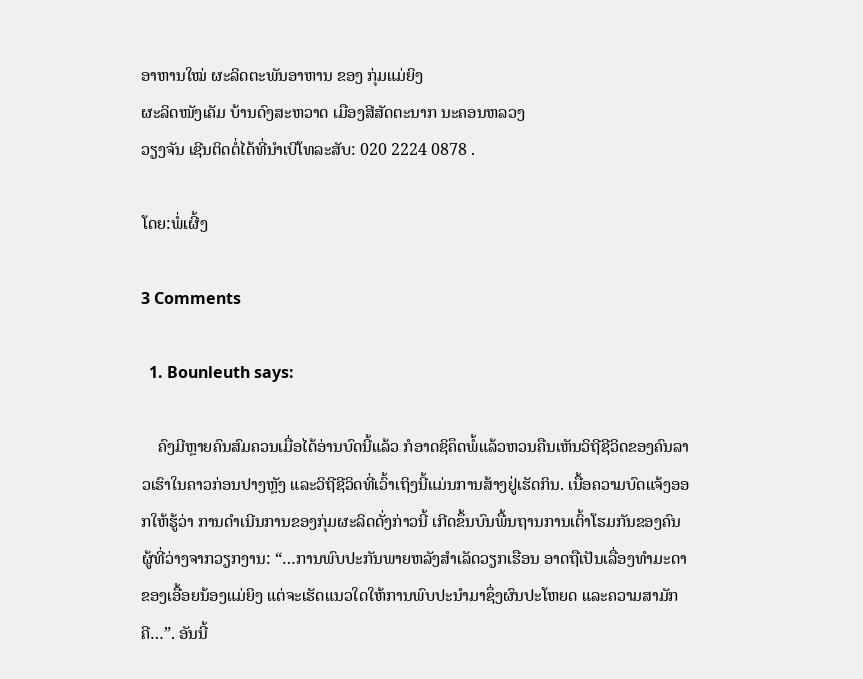ອາຫານໃໝ່ ຜະລິດຕະພັນອາຫານ ຂອງ ກຸ່ມແມ່ຍິງ
ຜະລິດໜັງເຄັມ ບ້ານດົງສະຫວາດ ເມືອງສີສັດຕະນາກ ນະຄອນຫລວງ
ວຽງຈັນ ເຊີນຕິດຕໍ່ໄດ້ທີ່ນໍາເບີໂທລະສັບ: 020 2224 0878 .

ໂດຍ:ພໍ່ເຜີ້ງ

3 Comments

  1. Bounleuth says:

    ຄົງມີຫຼາຍຄົນສົມຄວນເມື່ອໄດ້ອ່ານບົດນີ້ແລ້ວ ກໍອາດຊິຄຶດພໍ້ແລ້ວຫວນຄືນເຫັນວິຖີຊີວິດຂອງຄົນລາວເຮົາໃນຄາວກ່ອນປາງຫຼັງ ແລະວິຖີຊີວິດທີ່ເວົ້າເຖິງນີ້ແມ່ນການສ້າງຢູ່ເຮັດກິນ. ເນື້ອຄວາມບົດແຈ້ງອອກໃຫ້ຮູ້ວ່າ ການດໍາເນີນການຂອງກຸ່ມຜະລິດດັ່ງກ່າວນີ້ ເກີດຂຶ້ນບົນພື້ນຖານການເຕົ້າໂຮມກັນຂອງຄົນຜູ້ທີ່ວ່າງຈາກວຽກງານ: “…ການພົບປະກັນພາຍຫລັງສຳເລັດວຽກເຮືອນ ອາດຖືເປັນເລື່ອງທຳມະດາຂອງເອື້ອຍນ້ອງແມ່ຍິງ ແຕ່ຈະເຮັດແນວໃດໃຫ້ການພົບປະນຳມາຊຶ່ງຜົນປະໂຫຍດ ແລະຄວາມສາມັກຄີ…”. ອັນນີ້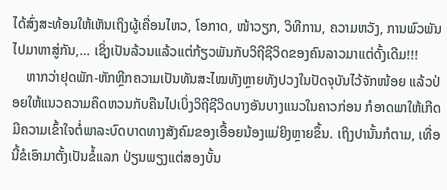ໄດ້ສົ່ງສະທ້ອນໃຫ້ເຫັນເຖິງຜູ້ເຄື່ອນໄຫວ, ໂອກາດ, ໜ້າວຽກ, ວິທີການ, ຄວາມຫວັງ, ການພົວພັນໄປມາຫາສູ່ກັນ,… ເຊິ່ງເປັນລ້ວນແລ້ວແຕ່ກ້ຽວພັນກັບວິຖີຊີວິດຂອງຄົນລາວມາແຕ່ດັ້ງເດີມ!!!
    ຫາກວ່າຢຸດພັກ-ຫັກຫຼີກຄວາມເປັນທັນສະໄໝທັງຫຼາຍທັງປວງໃນປັດຈຸບັນໄວ້ຈັກໜ້ອຍ ແລ້ວປ່ອຍໃຫ້ແນວຄວາມຄຶດຫວນກັບຄືນໄປເບິ່ງວິຖີຊີວິດບາງອັນບາງແນວໃນຄາວກ່ອນ ກໍອາດພາໃຫ້ເກີດມີຄວາມເຂົ້າໃຈຕໍ່ພາລະບົດບາດທາງສັງຄົມຂອງເອື້ອຍນ້ອງແມ່ຍິງຫຼາຍຂຶ້ນ. ເຖິງປານັ້ນກໍຕາມ, ເທື່ອນີ້ຂໍເອົາມາຕັ້ງເປັນຂໍ້ແລກ ປ່ຽນພຽງແຕ່ສອງບັ້ນ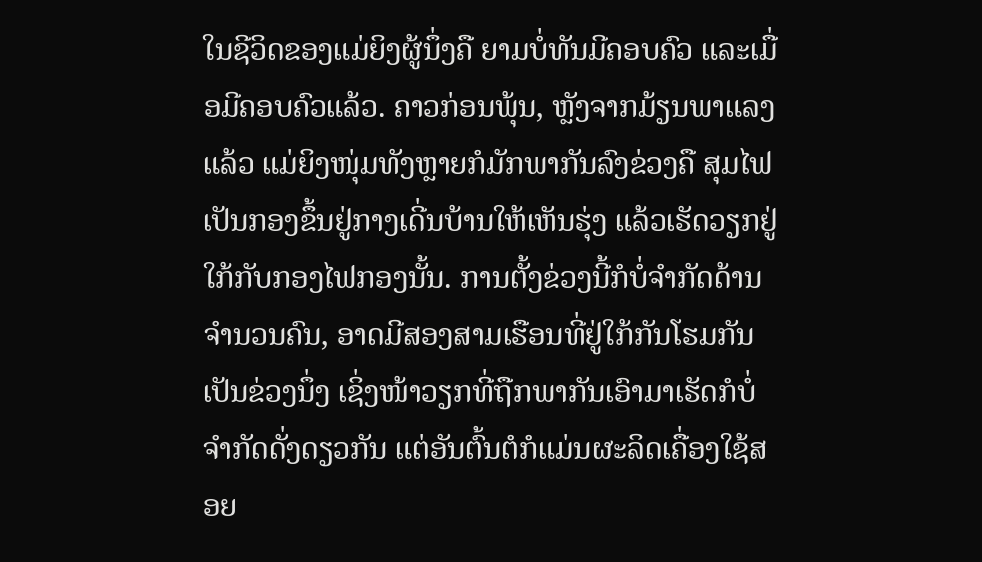ໃນຊີວິດຂອງແມ່ຍິງຜູ້ນຶ່ງຄື ຍາມບໍ່ທັນມີຄອບຄົວ ແລະເມື່ອມີຄອບຄົວແລ້ວ. ຄາວກ່ອນພຸ້ນ, ຫຼັງຈາກມ້ຽນພາແລງແລ້ວ ແມ່ຍິງໜຸ່ມທັງຫຼາຍກໍມັກພາກັນລົງຂ່ວງຄື ສຸມໄຟເປັນກອງຂຶ້ນຢູ່ກາງເດີ່ນບ້ານໃຫ້ເຫັນຮຸ່ງ ແລ້ວເຮັດວຽກຢູ່ໃກ້ກັບກອງໄຟກອງນັ້ນ. ການຕັ້ງຂ່ວງນີ້ກໍບໍ່ຈໍາກັດດ້ານຈໍານວນຄົນ, ອາດມີສອງສາມເຮືອນທີ່ຢູ່ໃກ້ກັນໂຮມກັນເປັນຂ່ວງນຶ່ງ ເຊິ່ງໜ້າວຽກທີ່ຖືກພາກັນເອົາມາເຮັດກໍບໍ່ຈໍາກັດດັ່ງດຽວກັນ ແຕ່ອັນຕົ້ນຕໍກໍແມ່ນຜະລິດເຄື່ອງໃຊ້ສອຍ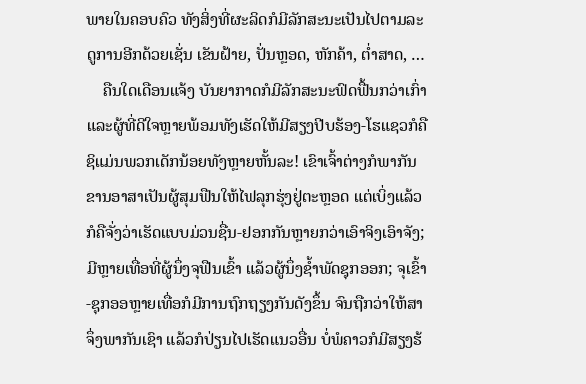ພາຍໃນຄອບຄົວ ທັງສິ່ງທີ່ຜະລິດກໍມີລັກສະນະເປັນໄປຕາມລະດູການອີກດ້ວຍເຊັ່ນ ເຂັນຝ້າຍ, ປັ່ນຫຼອດ, ຫັກຄ້າ, ຕໍ່າສາດ, …
    ຄືນໃດເດືອນແຈ້ງ ບັນຍາກາດກໍມີລັກສະນະຟົດຟື້ນກວ່າເກົ່າ ແລະຜູ້ທີ່ດີໃຈຫຼາຍພ້ອມທັງເຮັດໃຫ້ມີສຽງປີບຮ້ອງ-ໂຮແຊວກໍຄືຊິແມ່ນພວກເດັກນ້ອຍທັງຫຼາຍຫັ້ນລະ! ເຂົາເຈົ້າຕ່າງກໍພາກັນຂານອາສາເປັນຜູ້ສຸມຟືນໃຫ້ໄຟລຸກຮຸ່ງຢູ່ຕະຫຼອດ ແຕ່ເບິ່ງແລ້ວກໍຄືຈັ່ງວ່າເຮັດແບບມ່ວນຊື່ນ-ຢອກກັນຫຼາຍກວ່າເອົາຈິງເອົາຈັງ; ມີຫຼາຍເທື່ອທີ່ຜູ້ນຶ່ງຈຸຟືນເຂົ້າ ແລ້ວຜູ້ນຶ່ງຊໍ້າພັດຊຸກອອກ; ຈຸເຂົ້າ-ຊຸກອອຫຼາຍເທື່ອກໍມີການຖົກຖຽງກັນດັງຂຶ້ນ ຈົນຖືກວ່າໃຫ້ສາຈຶ່ງພາກັນເຊົາ ແລ້ວກໍປ່ຽນໄປເຮັດແນວອື່ນ ບໍ່ພໍຄາວກໍມີສຽງຮ້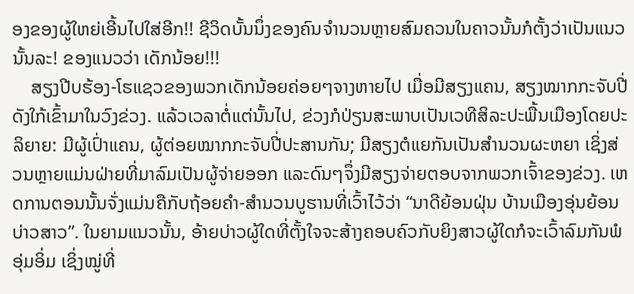ອງຂອງຜູ້ໃຫຍ່ເອີ້ນໄປໃສ່ອີກ!! ຊີວິດບັ້ນນຶ່ງຂອງຄົນຈໍານວນຫຼາຍສົມຄວນໃນຄາວນັ້ນກໍຕັ້ງວ່າເປັນແນວນັ້ນລະ! ຂອງແນວວ່າ ເດັກນ້ອຍ!!!
    ສຽງປີບຮ້ອງ-ໂຮແຊວຂອງພວກເດັກນ້ອຍຄ່ອຍໆຈາງຫາຍໄປ ເມື່ອມີສຽງແຄນ, ສຽງໝາກກະຈັບປີ່ດັງໃກ້ເຂົ້າມາໃນວົງຂ່ວງ. ແລ້ວເວລາຕໍ່ແຕ່ນັ້ນໄປ, ຂ່ວງກໍປ່ຽນສະພາບເປັນເວທີສິລະປະພື້ນເມືອງໂດຍປະລິຍາຍ: ມີຜູ້ເປົ່າແຄນ, ຜູ້ຕ່ອຍໝາກກະຈັບປີ່ປະສານກັນ; ມີສຽງຕໍແຍກັນເປັນສໍານວນຜະຫຍາ ເຊິ່ງສ່ວນຫຼາຍແມ່ນຝ່າຍທີ່ມາລົມເປັນຜູ້ຈ່າຍອອກ ແລະດົນໆຈຶ່ງມີສຽງຈ່າຍຕອບຈາກພວກເຈົ້າຂອງຂ່ວງ. ເຫດການຕອນນັ້ນຈັ່ງແມ່ນຄືກັບຖ້ອຍຄໍາ-ສໍານວນບູຮານທີ່ເວົ້າໄວ້ວ່າ “ນາດີຍ້ອນຝຸ່ນ ບ້ານເມືອງອຸ່ນຍ້ອນບ່າວສາວ”. ໃນຍາມແນວນັ້ນ, ອ້າຍບ່າວຜູ້ໃດທີ່ຕັ້ງໃຈຈະສ້າງຄອບຄົວກັບຍິງສາວຜູ້ໃດກໍຈະເວົ້າລົມກັນພໍອຸ່ມອິ່ມ ເຊິ່ງໝູ່ທີ່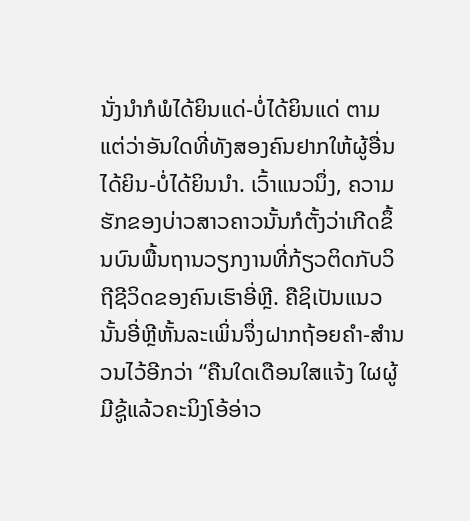ນັ່ງນໍາກໍພໍໄດ້ຍິນແດ່-ບໍ່ໄດ້ຍິນແດ່ ຕາມແຕ່ວ່າອັນໃດທີ່ທັງສອງຄົນຢາກໃຫ້ຜູ້ອື່ນໄດ້ຍິນ-ບໍ່ໄດ້ຍິນນໍາ. ເວົ້າແນວນຶ່ງ, ຄວາມຮັກຂອງບ່າວສາວຄາວນັ້ນກໍຕັ້ງວ່າເກີດຂຶ້ນບົນພື້ນຖານວຽກງານທີ່ກ້ຽວຕິດກັບວິຖີຊີວິດຂອງຄົນເຮົາອີ່ຫຼີ. ຄືຊິເປັນແນວນັ້ນອີ່ຫຼີຫັ້ນລະເພິ່ນຈຶ່ງຝາກຖ້ອຍຄໍາ-ສໍານວນໄວ້ອີກວ່າ “ຄືນໃດເດືອນໃສແຈ້ງ ໃຜຜູ້ມີຊູ້ແລ້ວຄະນິງໂອ້ອ່າວ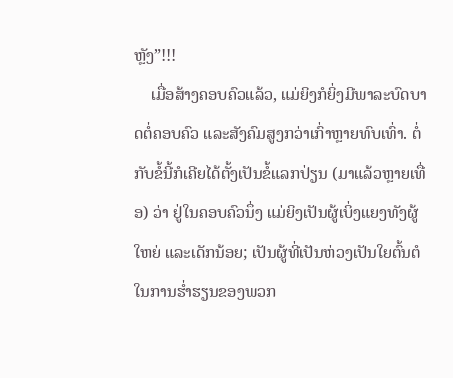ຫຼັງ”!!!
    ເມື່ອສ້າງຄອບຄົວແລ້ວ, ແມ່ຍິງກໍຍິ່ງມີພາລະບົດບາດຕໍ່ຄອບຄົວ ແລະສັງຄົມສູງກວ່າເກົ່າຫຼາຍທົບເທົ່າ. ຕໍ່ກັບຂໍ້ນີ້ກໍເຄີຍໄດ້ຕັ້ງເປັນຂໍ້ແລກປ່ຽນ (ມາແລ້ວຫຼາຍເທື່ອ) ວ່າ ຢູ່ໃນຄອບຄົວນຶ່ງ ແມ່ຍິງເປັນຜູ້ເບິ່ງແຍງທັງຜູ້ໃຫຍ່ ແລະເດັກນ້ອຍ; ເປັນຜູ້ທີ່ເປັນຫ່ວງເປັນໃຍຕົ້ນຕໍໃນການຮໍ່າຮຽນຂອງພວກ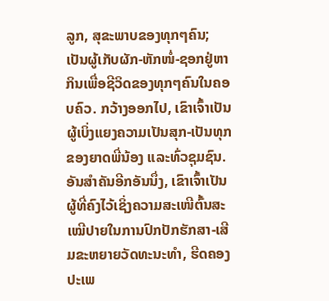ລູກ, ສຸຂະພາບຂອງທຸກໆຄົນ; ເປັນຜູ້ເກັບຜັກ-ຫັກໜໍ່-ຊອກຢູ່ຫາກິນເພື່ອຊີວິດຂອງທຸກໆຄົນໃນຄອບຄົວ. ກວ້າງອອກໄປ, ເຂົາເຈົ້າເປັນຜູ້ເບິ່ງແຍງຄວາມເປັນສຸກ-ເປັນທຸກຂອງຍາດພີ່ນ້ອງ ແລະທົ່ວຊຸມຊົນ. ອັນສໍາຄັນອີກອັນນຶ່ງ, ເຂົາເຈົ້າເປັນຜູ້ທີ່ຄົງໄວ້ເຊິ່ງຄວາມສະເໜີຕົ້ນສະເໝີປາຍໃນການປົກປັກຮັກສາ-ເສີມຂະຫຍາຍວັດທະນະທໍາ, ຮີດຄອງປະເພ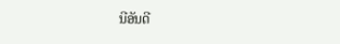ນີອັນດີ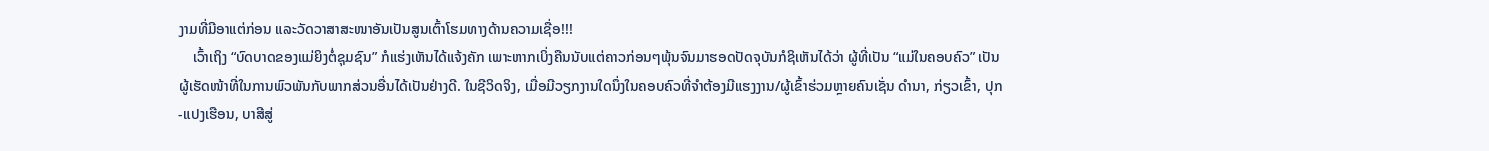ງາມທີ່ມີອາແຕ່ກ່ອນ ແລະວັດວາສາສະໜາອັນເປັນສູນເຕົ້າໂຮມທາງດ້ານຄວາມເຊື່ອ!!!
    ເວົ້າເຖິງ “ບົດບາດຂອງແມ່ຍິງຕໍ່ຊຸມຊົນ” ກໍແຮ່ງເຫັນໄດ້ແຈ້ງຄັກ ເພາະຫາກເບິ່ງຄືນນັບແຕ່ຄາວກ່ອນໆພຸ້ນຈົນມາຮອດປັດຈຸບັນກໍຊິເຫັນໄດ້ວ່າ ຜູ້ທີ່ເປັນ “ແມ່ໃນຄອບຄົວ” ເປັນຜູ້ເຮັດໜ້າທີ່ໃນການພົວພັນກັບພາກສ່ວນອື່ນໄດ້ເປັນຢ່າງດີ. ໃນຊີວິດຈິງ, ເມື່ອມີວຽກງານໃດນຶ່ງໃນຄອບຄົວທີ່ຈໍາຕ້ອງມີແຮງງານ/ຜູ້ເຂົ້າຮ່ວມຫຼາຍຄົນເຊັ່ນ ດໍານາ, ກ່ຽວເຂົ້າ, ປຸກ-ແປງເຮືອນ, ບາສີສູ່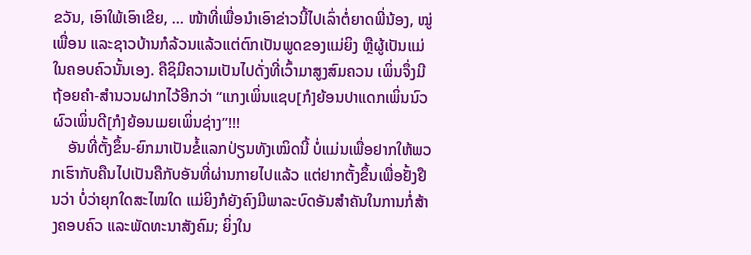ຂວັນ, ເອົາໃພ້ເອົາເຂີຍ, … ໜ້າທີ່ເພື່ອນໍາເອົາຂ່າວນີ້ໄປເລົ່າຕໍ່ຍາດພີ່ນ້ອງ, ໝູ່ເພື່ອນ ແລະຊາວບ້ານກໍລ້ວນແລ້ວແຕ່ຕົກເປັນພູດຂອງແມ່ຍິງ ຫຼືຜູ້ເປັນແມ່ໃນຄອບຄົວນັ້ນເອງ. ຄືຊິມີຄວາມເປັນໄປດັ່ງທີ່ເວົ້າມາສູງສົມຄວນ ເພິ່ນຈຶ່ງມີຖ້ອຍຄໍາ-ສໍານວນຝາກໄວ້ອີກວ່າ “ແກງເພິ່ນແຊບ[ກໍ]ຍ້ອນປາແດກເພິ່ນນົວ ຜົວເພິ່ນດີ[ກໍ]ຍ້ອນເມຍເພິ່ນຊ່າງ”!!!
    ອັນທີ່ຕັ້ງຂຶ້ນ-ຍົກມາເປັນຂໍ້ແລກປ່ຽນທັງເໝິດນີ້ ບໍ່ແມ່ນເພື່ອຢາກໃຫ້ພວກເຮົາກັບຄືນໄປເປັນຄືກັບອັນທີ່ຜ່ານກາຍໄປແລ້ວ ແຕ່ຢາກຕັ້ງຂຶ້ນເພື່ອຢັ້ງຢືນວ່າ ບໍ່ວ່າຍຸກໃດສະໄໝໃດ ແມ່ຍິງກໍຍັງຄົງມີພາລະບົດອັນສໍາຄັນໃນການກໍ່ສ້າງຄອບຄົວ ແລະພັດທະນາສັງຄົມ; ຍິ່ງໃນ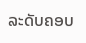ລະດັບຄອບ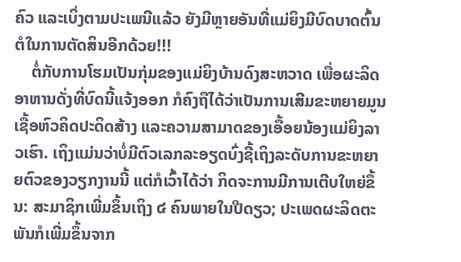ຄົວ ແລະເບິ່ງຕາມປະເພນີແລ້ວ ຍັງມີຫຼາຍອັນທີ່ແມ່ຍິງມີບົດບາດຕົ້ນຕໍໃນການຕັດສິນອີກດ້ວຍ!!!
    ຕໍ່ກັບການໂຮມເປັນກຸ່ມຂອງແມ່ຍິງບ້ານດົງສະຫວາດ ເພື່ອຜະລິດອາຫານດັ່ງທີ່ບົດນີ້ແຈ້ງອອກ ກໍຄົງຖືໄດ້ວ່າເປັນການເສີມຂະຫຍາຍມູນເຊື້ອຫົວຄິດປະດິດສ້າງ ແລະຄວາມສາມາດຂອງເອື້ອຍນ້ອງແມ່ຍິງລາວເຮົາ. ເຖິງແມ່ນວ່າບໍ່ມີຕົວເລກລະອຽດບົ່ງຊີ້ເຖິງລະດັບການຂະຫຍາຍຕົວຂອງວຽກງານນີ້ ແຕ່ກໍເວົ້າໄດ້ວ່າ ກິດຈະການມີການເຕີບໃຫຍ່ຂຶ້ນ: ສະມາຊິກເພີ່ມຂຶ້ນເຖິງ ໔ ຄົນພາຍໃນປີດຽວ; ປະເພດຜະລິດຕະພັນກໍເພີ່ມຂຶ້ນຈາກ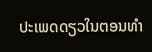ປະເພດດຽວໃນຕອນທໍາ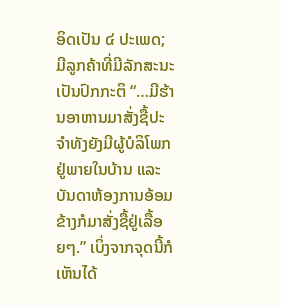ອິດເປັນ ໔ ປະເພດ; ມີລູກຄ້າທີ່ມີລັກສະນະເປັນປົກກະຕິ “…ມີຮ້ານອາຫານມາສັ່ງຊື້ປະຈຳທັງຍັງມີຜູ້ບໍລິໂພກຢູ່ພາຍໃນບ້ານ ແລະບັນດາຫ້ອງການອ້ອມຂ້າງກໍມາສັ່ງຊື້ຢູ່ເລື້ອຍໆ.” ເບິ່ງຈາກຈຸດນີ້ກໍເຫັນໄດ້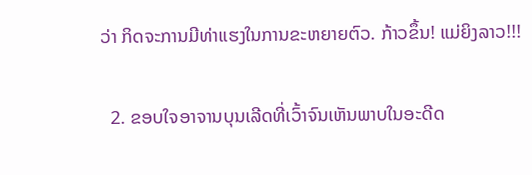ວ່າ ກິດຈະການມີທ່າແຮງໃນການຂະຫຍາຍຕົວ. ກ້າວຂຶ້ນ! ແມ່ຍິງລາວ!!!

  2. ຂອບໃຈອາຈານບຸນເລີດທີ່ເວົ້າຈົນເຫັນພາບໃນອະດີດ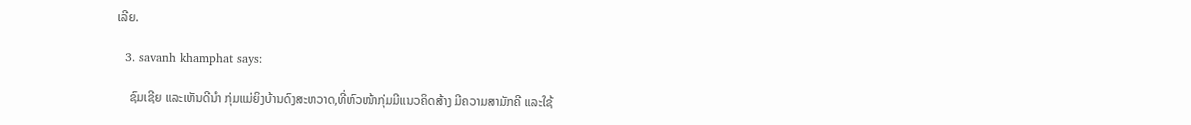ເລີຍ.

  3. savanh khamphat says:

    ຊົມເຊີຍ ແລະເຫັນດີນຳ ກຸ່ມແມ່ຍິງບ້ານດົງສະຫວາດ,ທີ່ຫົວໜ້າກຸ່ມມີແນວຄິດສ້າງ ມີຄວາມສາມັກຄີ ແລະໃຊ້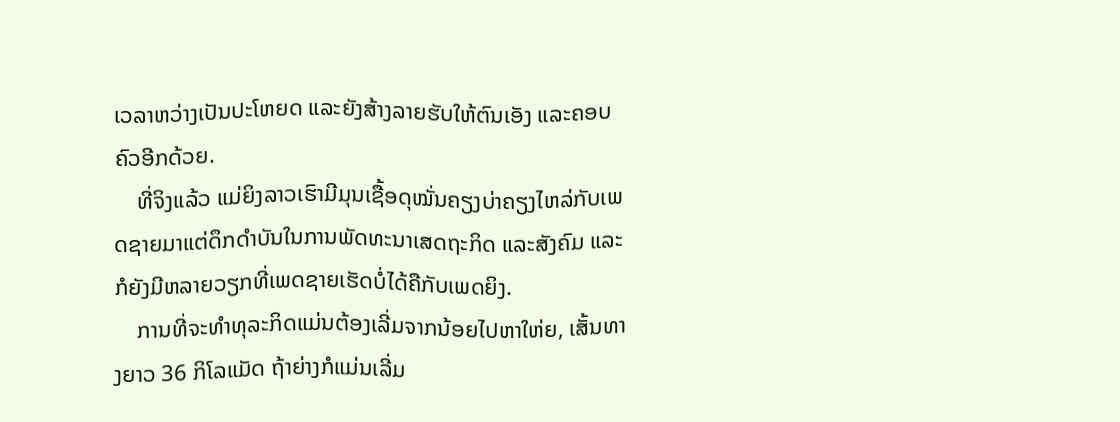ເວລາຫວ່າງເປັນປະໂຫຍດ ແລະຍັງສ້າງລາຍຮັບໃຫ້ຕົນເອັງ ແລະຄອບຄົວອີກດ້ວຍ.
    ທີ່ຈິງແລ້ວ ແມ່ຍິງລາວເຮົາມີມຸນເຊື້ອດຸໝັ່ນຄຽງບ່າຄຽງໄຫລ່ກັບເພດຊາຍມາແຕ່ດຶກດຳບັນໃນການພັດທະນາເສດຖະກິດ ແລະສັງຄົມ ແລະກໍຍັງມີຫລາຍວຽກທີ່ເພດຊາຍເຮັດບໍ່ໄດ້ຄືກັບເພດຍິງ.
    ການທີ່ຈະທຳທຸລະກິດແມ່ນຕ້ອງເລີ່ມຈາກນ້ອຍໄປຫາໃຫ່ຍ, ເສັ້ນທາງຍາວ 36 ກິໂລແມັດ ຖ້າຍ່າງກໍແມ່ນເລີ່ມ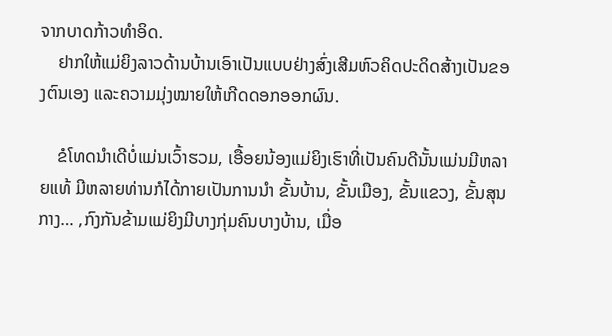ຈາກບາດກ້າວທຳອິດ.
    ຢາກໃຫ້ແມ່ຍິງລາວດ້ານບ້ານເອົາເປັນແບບຢ່າງສົ່ງເສີມຫົວຄິດປະດິດສ້າງເປັນຂອງຕົນເອງ ແລະຄວາມມຸ່ງໝາຍໃຫ້ເກີດດອກອອກຜົນ.

    ຂໍໂທດນຳເດີບໍ່ແມ່ນເວົ້າຮວມ, ເອື້ອຍນ້ອງແມ່ຍິງເຮົາທີ່ເປັນຄົນດີນັ້ນແມ່ນມີຫລາຍແທ້ ມີຫລາຍທ່ານກໍໄດ້ກາຍເປັນການນຳ ຂັ້ນບ້ານ, ຂັ້ນເມືອງ, ຂັ້ນແຂວງ, ຂັ້ນສຸນກາງ… ,ກົງກັນຂ້າມແມ່ຍິງມີບາງກຸ່ມຄົນບາງບ້ານ, ເມື່ອ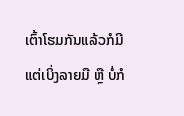ເຕົ້າໂຮມກັນແລ້ວກໍມີແຕ່ເບິ່ງລາຍມື ຫຼື ບໍ່ກໍ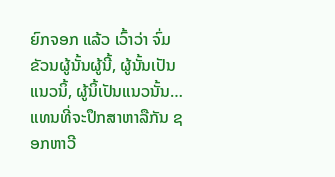ຍົກຈອກ ແລ້ວ ເວົ້າວ່າ ຈົ່ມຂັວນຜູ້ນັ້ນຜູ້ນີ້, ຜູ້ນັ້ນເປັນແນວນິ້, ຜູ້ນິ້ເປັນແນວນັ້ນ…ແທນທີ່ຈະປຶກສາຫາລືກັນ ຊອກຫາວີ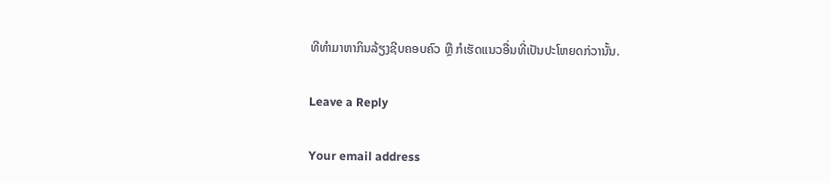ທີທຳມາຫາກິນລ້ຽງຊີບຄອບຄົວ ຫຼື ກໍເຮັດແນວອື່ນທີ່ເປັນປະໂຫຍດກ່ວານັ້ນ.

Leave a Reply

Your email address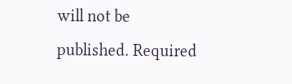will not be published. Required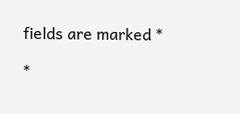fields are marked *

*